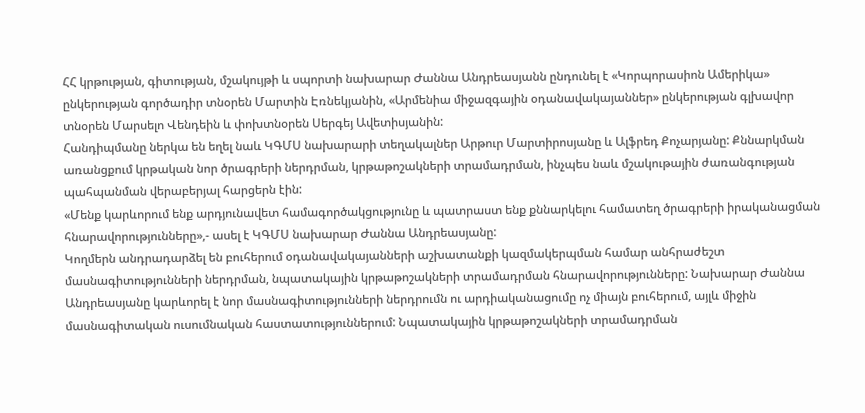ՀՀ կրթության, գիտության, մշակույթի և սպորտի նախարար Ժաննա Անդրեասյանն ընդունել է «Կորպորասիոն Ամերիկա» ընկերության գործադիր տնօրեն Մարտին Էռնեկյանին, «Արմենիա միջազգային օդանավակայաններ» ընկերության գլխավոր տնօրեն Մարսելո Վենդեին և փոխտնօրեն Սերգեյ Ավետիսյանին:
Հանդիպմանը ներկա են եղել նաև ԿԳՄՍ նախարարի տեղակալներ Արթուր Մարտիրոսյանը և Ալֆրեդ Քոչարյանը: Քննարկման առանցքում կրթական նոր ծրագրերի ներդրման, կրթաթոշակների տրամադրման, ինչպես նաև մշակութային ժառանգության պահպանման վերաբերյալ հարցերն էին:
«Մենք կարևորում ենք արդյունավետ համագործակցությունը և պատրաստ ենք քննարկելու համատեղ ծրագրերի իրականացման հնարավորությունները»,- ասել է ԿԳՄՍ նախարար Ժաննա Անդրեասյանը:
Կողմերն անդրադարձել են բուհերում օդանավակայանների աշխատանքի կազմակերպման համար անհրաժեշտ մասնագիտությունների ներդրման, նպատակային կրթաթոշակների տրամադրման հնարավորությունները: Նախարար Ժաննա Անդրեասյանը կարևորել է նոր մասնագիտությունների ներդրումն ու արդիականացումը ոչ միայն բուհերում, այլև միջին մասնագիտական ուսումնական հաստատություններում: Նպատակային կրթաթոշակների տրամադրման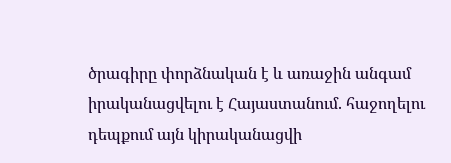ծրագիրը փորձնական է և առաջին անգամ իրականացվելու է Հայաստանում. հաջողելու դեպքում այն կիրականացվի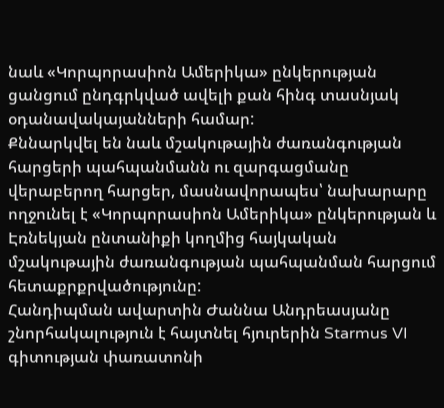նաև «Կորպորասիոն Ամերիկա» ընկերության ցանցում ընդգրկված ավելի քան հինգ տասնյակ օդանավակայանների համար:
Քննարկվել են նաև մշակութային ժառանգության հարցերի պահպանմանն ու զարգացմանը վերաբերող հարցեր, մասնավորապես՝ նախարարը ողջունել է «Կորպորասիոն Ամերիկա» ընկերության և Էռնեկյան ընտանիքի կողմից հայկական մշակութային ժառանգության պահպանման հարցում հետաքրքրվածությունը:
Հանդիպման ավարտին Ժաննա Անդրեասյանը շնորհակալություն է հայտնել հյուրերին Starmus VI գիտության փառատոնի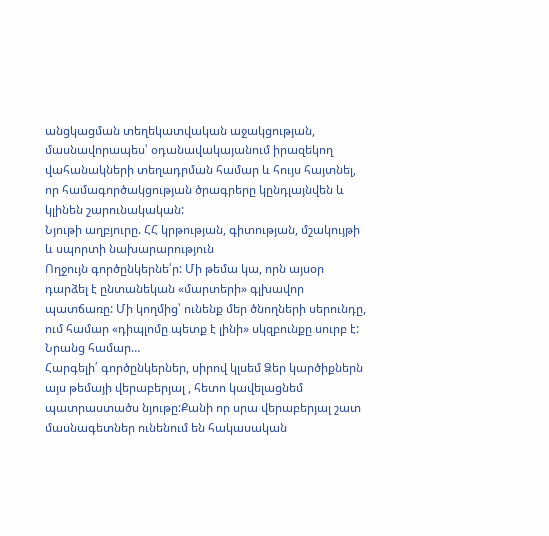անցկացման տեղեկատվական աջակցության, մասնավորապես՝ օդանավակայանում իրազեկող վահանակների տեղադրման համար և հույս հայտնել, որ համագործակցության ծրագրերը կընդլայնվեն և կլինեն շարունակական:
Նյութի աղբյուրը. ՀՀ կրթության, գիտության, մշակույթի և սպորտի նախարարություն
Ողջույն գործընկերնե՛ր: Մի թեմա կա, որն այսօր դարձել է ընտանեկան «մարտերի» գլխավոր պատճառը: Մի կողմից՝ ունենք մեր ծնողների սերունդը, ում համար «դիպլոմը պետք է լինի» սկզբունքը սուրբ է: Նրանց համար…
Հարգելի՛ գործընկերներ, սիրով կլսեմ Ձեր կարծիքներն այս թեմայի վերաբերյալ , հետո կավելացնեմ պատրաստածս նյութը:Քանի որ սրա վերաբերյալ շատ մասնագետներ ունենում են հակասական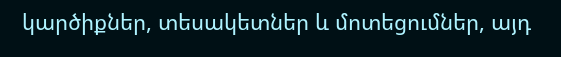կարծիքներ, տեսակետներ և մոտեցումներ, այդ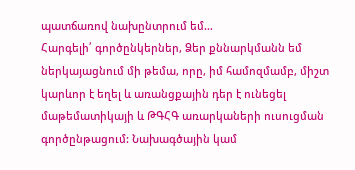պատճառով նախընտրում եմ…
Հարգելի՛ գործընկերներ, Ձեր քննարկմանն եմ ներկայացնում մի թեմա, որը, իմ համոզմամբ, միշտ կարևոր է եղել և առանցքային դեր է ունեցել մաթեմատիկայի և ԹԳՀԳ առարկաների ուսուցման գործընթացում: Նախագծային կամ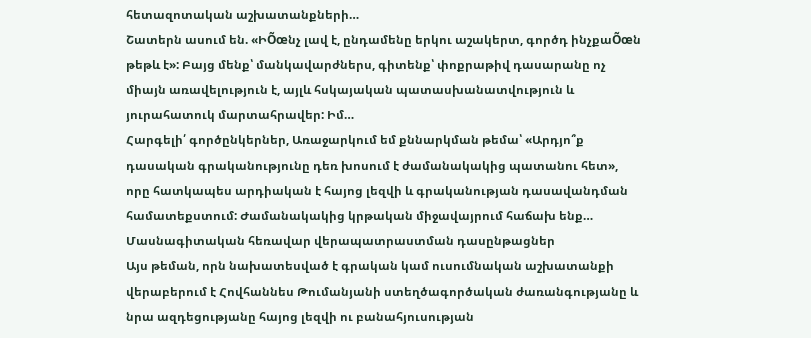հետազոտական աշխատանքների…
Շատերն ասում են. «ԻÕœնչ լավ է, ընդամենը երկու աշակերտ, գործդ ինչքաÕœն թեթև է»: Բայց մենք՝ մանկավարժներս, գիտենք՝ փոքրաթիվ դասարանը ոչ միայն առավելություն է, այլև հսկայական պատասխանատվություն և յուրահատուկ մարտահրավեր: Իմ…
Հարգելի՛ գործընկերներ, Առաջարկում եմ քննարկման թեմա՝ «Արդյո՞ք դասական գրականությունը դեռ խոսում է ժամանակակից պատանու հետ», որը հատկապես արդիական է հայոց լեզվի և գրականության դասավանդման համատեքստում: Ժամանակակից կրթական միջավայրում հաճախ ենք…
Մասնագիտական հեռավար վերապատրաստման դասընթացներ
Այս թեման, որն նախատեսված է գրական կամ ուսումնական աշխատանքի վերաբերում է Հովհաննես Թումանյանի ստեղծագործական ժառանգությանը և նրա ազդեցությանը հայոց լեզվի ու բանահյուսության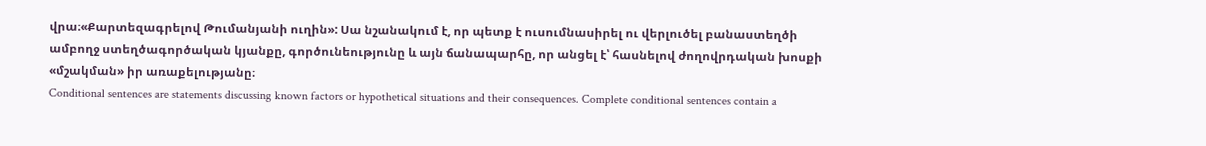վրա։«Քարտեզագրելով Թումանյանի ուղին»: Սա նշանակում է, որ պետք է ուսումնասիրել ու վերլուծել բանաստեղծի ամբողջ ստեղծագործական կյանքը, գործունեությունը և այն ճանապարհը, որ անցել է՝ հասնելով ժողովրդական խոսքի «մշակման» իր առաքելությանը։
Conditional sentences are statements discussing known factors or hypothetical situations and their consequences. Complete conditional sentences contain a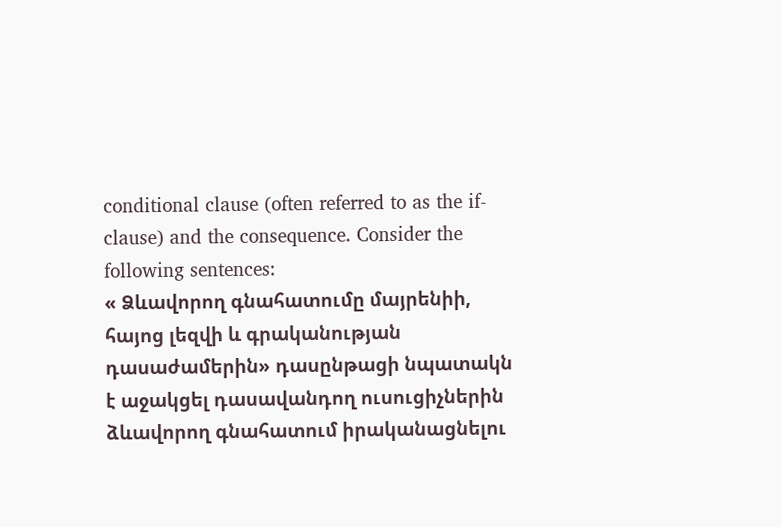conditional clause (often referred to as the if-clause) and the consequence. Consider the following sentences:
« Ձևավորող գնահատումը մայրենիի, հայոց լեզվի և գրականության դասաժամերին» դասընթացի նպատակն է աջակցել դասավանդող ուսուցիչներին ձևավորող գնահատում իրականացնելու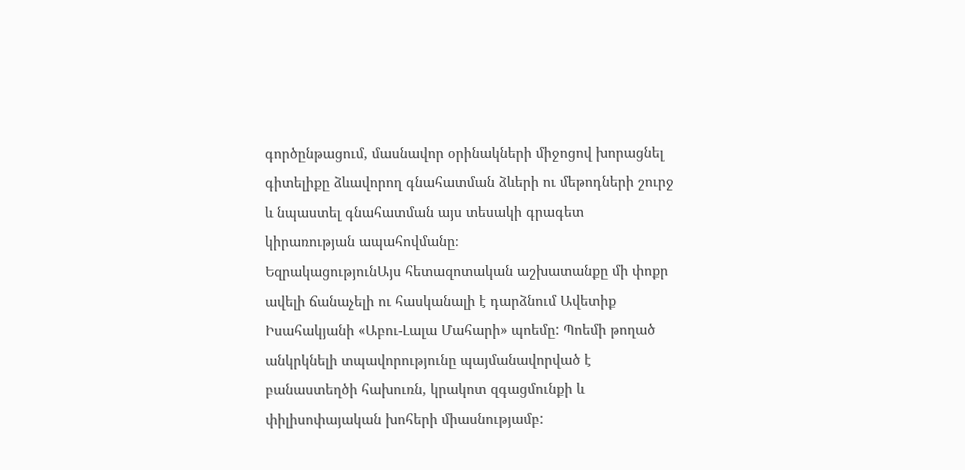գործընթացում, մասնավոր օրինակների միջոցով խորացնել գիտելիքը ձևավորող գնահատման ձևերի ու մեթոդների շուրջ և նպաստել գնահատման այս տեսակի գրագետ կիրառության ապահովմանը։
ԵզրակացությունԱյս հետազոտական աշխատանքը մի փոքր ավելի ճանաչելի ու հասկանալի է դարձնում Ավետիք Իսահակյանի «Աբու-Լալա Մահարի» պոեմը: Պոեմի թողած անկրկնելի տպավորությունը պայմանավորված է բանաստեղծի հախուռն, կրակոտ զգացմունքի և փիլիսոփայական խոհերի միասնությամբ: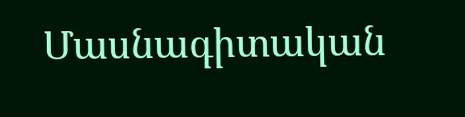Մասնագիտական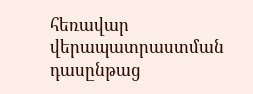հեռավար վերապատրաստման դասընթաց